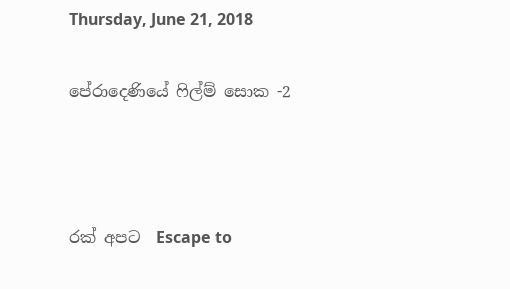Thursday, June 21, 2018

පේරාදෙණියේ ෆිල්ම් සොක -2



රක් අපට  Escape to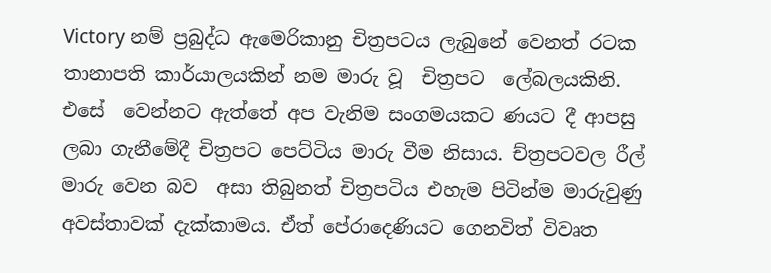Victory නම් ප්‍රබුද්ධ ඇමෙරිකානු චිත්‍රපටය ලැබුනේ වෙනත් රටක තානාපති කාර්යාලයකින් නම මාරු වූ  චිත්‍රපට  ලේබලයකිනි. එසේ  වෙන්නට ඇත්තේ අප වැනිම සංගමයකට ණයට දී ආපසු ලබා ගැනීමේදී චිත්‍රපට පෙට්ටිය මාරු වීම නිසාය. ච්ත්‍රපටවල රීල් මාරු වෙන බව  අසා තිබුනත් චිත්‍රපටිය එහැම පිටින්ම මාරුවුණු අවස්තාවක් දැක්කාමය. ඒත් පේරාදෙණියට ගෙනවිත් විවෘත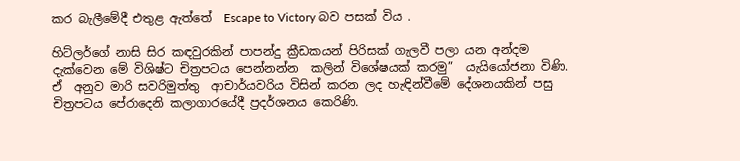කර බැලීමේදී එතුළ ඇත්තේ  Escape to Victory බව පසක් විය .

හිට්ලර්ගේ නාසි සිර කඳවුරකින් පාපන්දු ක්‍රීඩකයන් පිරිසක් ගැලවී පලා යන අන්දම  දැක්වෙන මේ විශිෂ්ට චිත්‍රපටය පෙන්නන්න  කලින් විශේෂයක් කරමු”  යැයියෝජනා විණි. ඒ  අනුව මාරි සවරිමුත්තු  ආචාර්යවරිය විසින් කරන ලද හැඳින්වීමේ දේශනයකින් පසු චිත්‍රපටය පේරාදෙනි කලාගාරයේදී ප්‍රදර්ශනය කෙරිණි.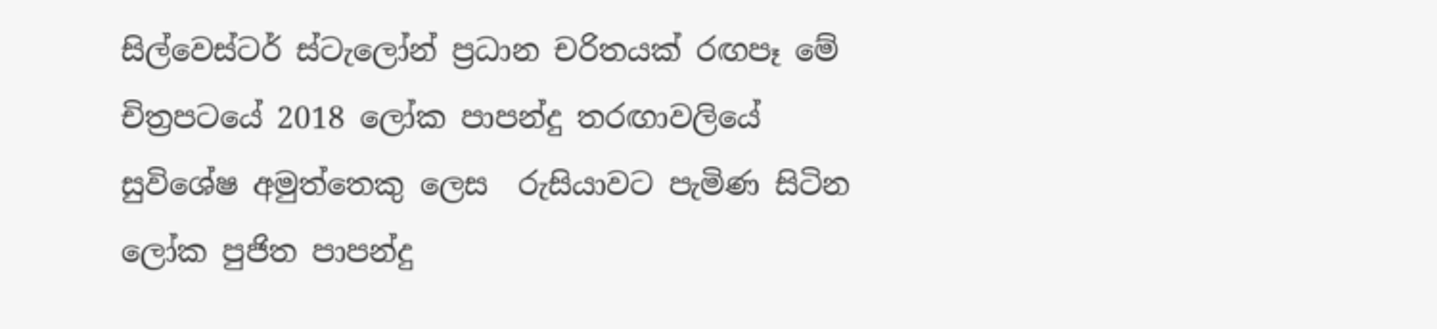සිල්වෙස්ටර් ස්ටැලෝන් ප්‍රධාන චරිතයක් රඟපෑ මේ චිත්‍රපටයේ 2018 ලෝක පාපන්දු තරඟාවලියේ සුවිශේෂ අමුත්තෙකු ලෙස  රුසියාවට පැමිණ සිටින ලෝක පුජිත පාපන්දු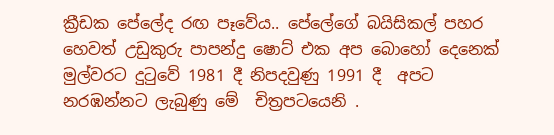ක්‍රීඩක පේලේද රඟ පෑවේය.. පේලේගේ බයිසිකල් පහර හෙවත් උඩුකුරු පාපන්දු ෂොට් එක අප බොහෝ දෙනෙක් මුල්වරට දුටුවේ 1981 දී නිපදවුණු 1991 දී  අපට නරඹන්නට ලැබුණු මේ  චිත්‍රපටයෙනි .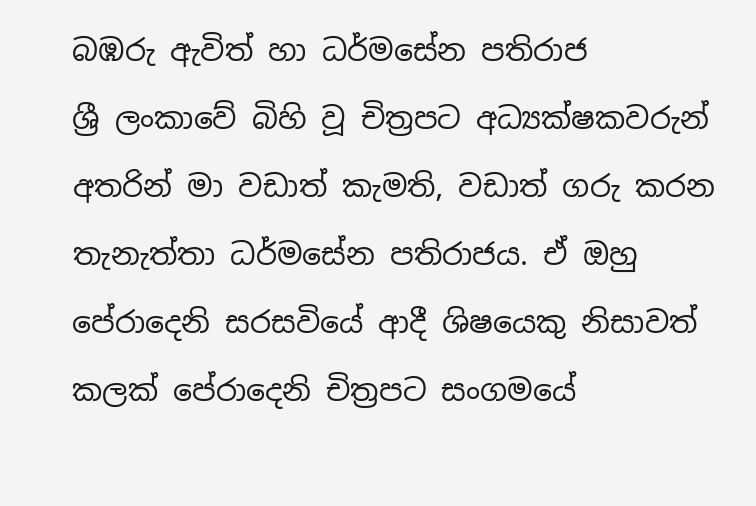බඹරු ඇවිත් හා ධර්මසේන පතිරාජ
ශ්‍රී ලංකාවේ බිහි වූ චිත්‍රපට අධ්‍යක්ෂකවරුන් අතරින් මා වඩාත් කැමති, වඩාත් ගරු කරන තැනැත්තා ධර්මසේන පතිරාජය. ඒ ඔහු පේරාදෙනි සරසවියේ ආදී ශිෂයෙකු නිසාවත් කලක් පේරාදෙනි චිත්‍රපට සංගමයේ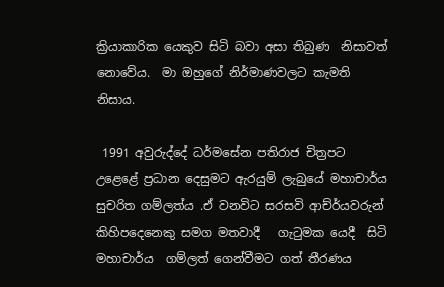ක්‍රියාකාරික යෙකුව සිටි බවා අසා තිබුණ  නිසාවත් නොවේය.  මා ඔහුගේ නිර්මාණවලට කැමති නිසාය.

 1991 අවුරුද්දේ ධර්මසේන පතිරාජ චිත්‍රපට උළෙළේ ප්‍රධාන දෙසුමට ඇරයුම් ලැබුයේ මහාචාර්ය සුචරිත ගම්ලත්ය .ඒ වනවිට සරසවි ආච්ර්යවරුන් කිහිපදෙනෙකු සමග මතවාදී   ගැටුමක යෙදී  සිටි මහාචාර්ය  ගම්ලත් ගෙන්වීමට ගත් තීරණය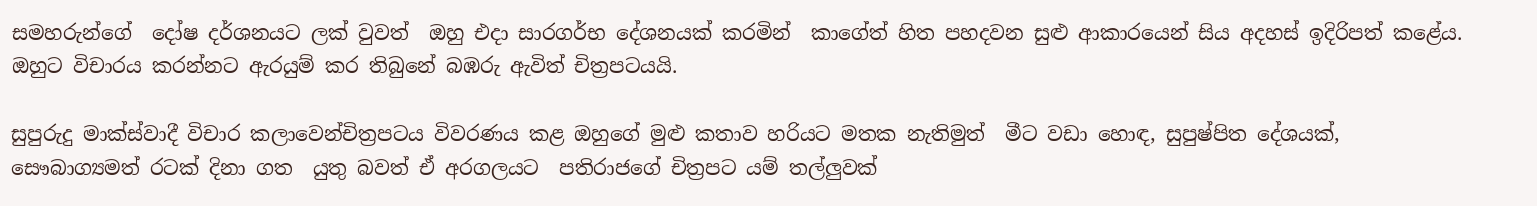සමහරුන්ගේ  දෝෂ දර්ශනයට ලක් වුවත්  ඔහු එදා සාරගර්භ දේශනයක් කරමින්  කාගේත් හිත පහදවන සුළු ආකාරයෙන් සිය අදහස් ඉදිරිපත් කළේය. ඔහුට විචාරය කරන්නට ඇරයුම් කර තිබුනේ බඹරු ඇවිත් චිත්‍රපටයයි.

සුපුරුදු මාක්ස්වාදී විචාර කලාවෙන්චිත්‍රපටය විවරණය කළ ඔහුගේ මුළු කතාව හරියට මතක නැතිමුත්  මීට වඩා හොඳ, සුපුෂ්පිත දේශයක්, සෞබාග්‍යමත් රටක් දිනා ගත  යුතු බවත් ඒ අරගලයට  පතිරාජගේ චිත්‍රපට යම් තල්ලුවක්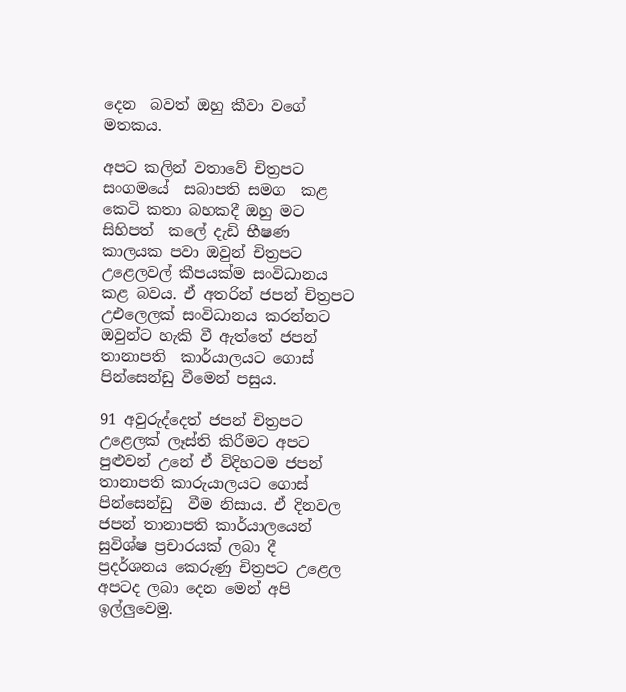දෙන  බවත් ඔහු කීවා වගේ  මතකය.

අපට කලින් වතාවේ චිත්‍රපට සංගමයේ  සබාපති සමග  කළ කෙටි කතා බහකදී ඔහු මට සිහිපත්  කලේ දැඩි භීෂණ කාලයක පවා ඔවුන් චිත්‍රපට උළෙලවල් කීපයක්ම සංවිධානය කළ බවය. ඒ අතරින් ජපන් චිත්‍රපට උඑලෙලක් සංවිධානය කරන්නට ඔවුන්ට හැකි වී ඇත්තේ ජපන් තානාපති  කාර්යාලයට ගොස් පින්සෙන්ඩු වීමෙන් පසුය.

91 අවුරුද්දෙත් ජපන් චිත්‍රපට උළෙලක් ලෑස්ති කිරීමට අපට පුළුවන් උනේ ඒ විදිහටම ජපන් තානාපති කාරුයාලයට ගොස් පින්සෙන්ඩු  වීම නිසාය. ඒ දිනවල ජපන් තානාපති කාර්යාලයෙන් සුවිශ්ෂ ප්‍රචාරයක් ලබා දී ප්‍රදර්ශනය කෙරුණු චිත්‍රපට උළෙල  අපටද ලබා දෙන මෙන් අපි ඉල්ලුවෙමු.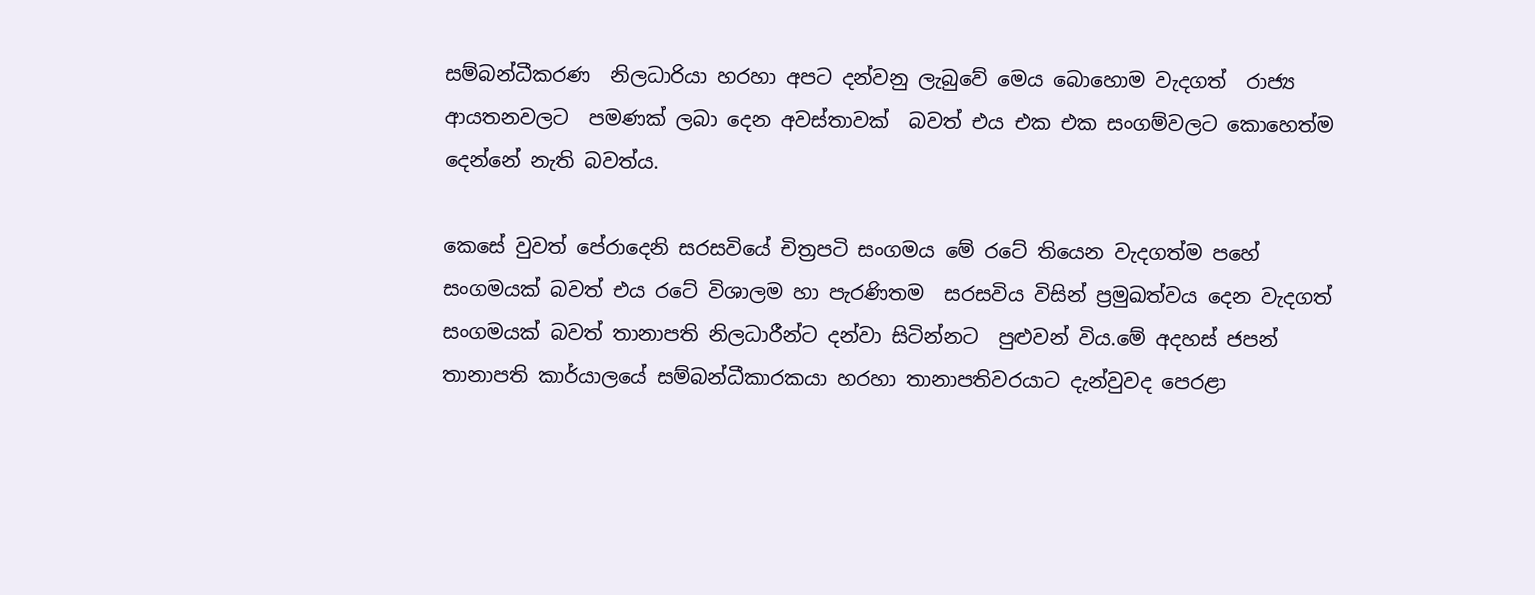සම්බන්ධීකරණ  නිලධාරියා හරහා අපට දන්වනු ලැබුවේ මෙය බොහොම වැදගත්  රාජ්‍ය ආයතනවලට  පමණක් ලබා දෙන අවස්තාවක්  බවත් එය එක එක සංගම්වලට කොහෙත්ම දෙන්නේ නැති බවත්ය.

කෙසේ වුවත් පේරාදෙනි සරසවියේ චිත්‍රපටි සංගමය මේ රටේ තියෙන වැදගත්ම පහේ  සංගමයක් බවත් එය රටේ විශාලම හා පැරණිතම  සරසවිය විසින් ප්‍රමුඛත්වය දෙන වැදගත් සංගමයක් බවත් තානාපති නිලධාරීන්ට දන්වා සිටින්නට  පුළුවන් විය.මේ අදහස් ජපන් තානාපති කාර්යාලයේ සම්බන්ධීකාරකයා හරහා තානාපතිවරයාට දැන්වුවද පෙරළා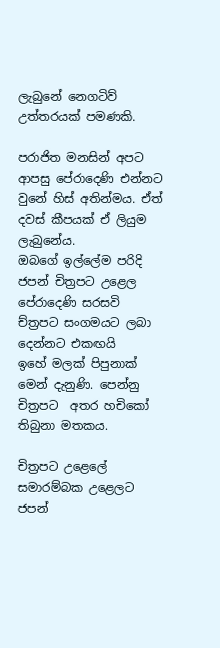ලැබුනේ නෙගටිව් උත්තරයක් පමණකි.

පරාජිත මනසින් අපට ආපසු පේරාදෙණි එන්නට වුනේ හිස් අතින්මය. ඒත් දවස් කීපයක් ඒ ලියුම ලැබුනේය.
ඔබගේ ඉල්ලේම පරිදි ජපන් චිත්‍රපට උළෙල පේරාදෙණි සරසවි ච්ත්‍රපට සංගමයට ලබා දෙන්නට එකඟයි
ඉහේ මලක් පිපුනාක් මෙන් දැනුණි. පෙන්නු චිත්‍රපට  අතර හචිකෝ තිබුනා මතකය.

චිත්‍රපට උළෙලේ සමාරම්බක උළෙලට ජපන්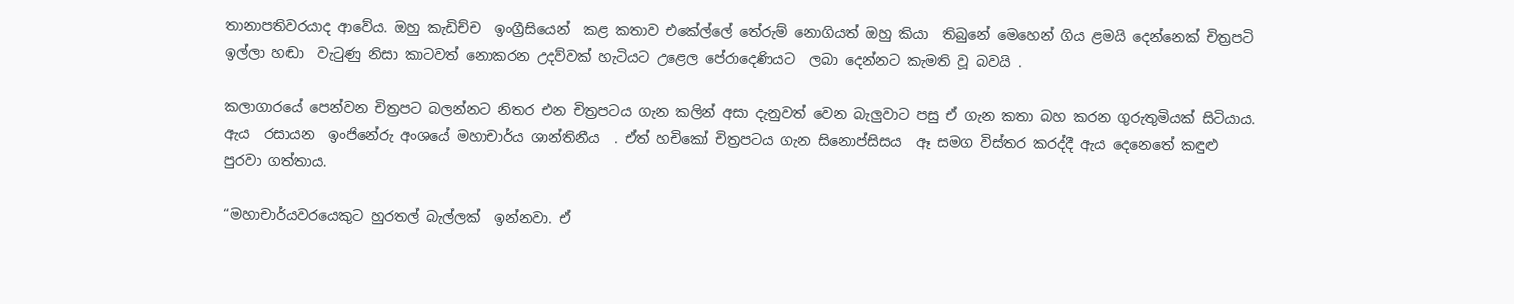තානාපතිවරයාද ආවේය. ඔහු කැඩිච්ච  ඉංග්‍රීසියෙන්  කළ කතාව එකේල්ලේ තේරුම් නොගියත් ඔහු කියා  තිබුනේ මෙහෙන් ගිය ළමයි දෙන්නෙක් චිත්‍රපටි ඉල්ලා හඬා  වැටුණු නිසා කාටවත් නොකරන උදව්වක් හැටියට උළෙල පේරාදෙණියට  ලබා දෙන්නට කැමති වූ බවයි .

කලාගාරයේ පෙන්වන චිත්‍රපට බලන්නට නිතර එන චිත්‍රපටය ගැන කලින් අසා දැනුවත් වෙන බැලුවාට පසු ඒ ගැන කතා බහ කරන ගුරුතුමියක් සිටියාය. ඇය  රසායන  ඉංජිනේරු අංශයේ මහාචාර්ය ශාන්තිනීය  . ඒත් හචිකෝ චිත්‍රපටය ගැන සිනොප්සිසය  ඈ සමග විස්තර කරද්දී ඇය දෙනෙතේ කඳුළු පුරවා ගත්තාය.

“මහාචාර්යවරයෙකුට හුරතල් බැල්ලක්  ඉන්නවා. ඒ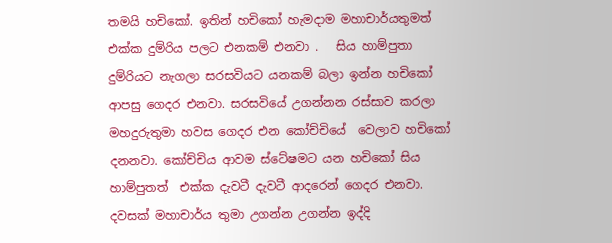තමයි හචිකෝ. ඉතින් හචිකෝ හැමදාම මහාචාර්යතුමත් එක්ක දුම්රිය පලට එනකම් එනවා .   සිය හාම්පුතා දුම්රියට නැගලා සරසවියට යනකම් බලා ඉන්න හචිකෝ ආපසු ගෙදර එනවා. සරසවියේ උගන්නන රස්සාව කරලා මහදුරුතුමා හවස ගෙදර එන කෝච්චියේ  වෙලාව හචිකෝ දනනවා. කෝච්චිය ආවම ස්ටේෂමට යන හචිකෝ සිය හාම්පුතත්  එක්ක දැවටී දැවටී ආදරෙන් ගෙදර එනවා. දවසක් මහාචාර්ය තුමා උගන්න උගන්න ඉද්දි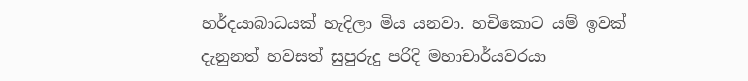හර්දයාබාධයක් හැදිලා මිය යනවා. හචිකොට යම් ඉවක් දැනුනත් හවසත් සුපුරුදු පරිදි මහාචාර්යවරයා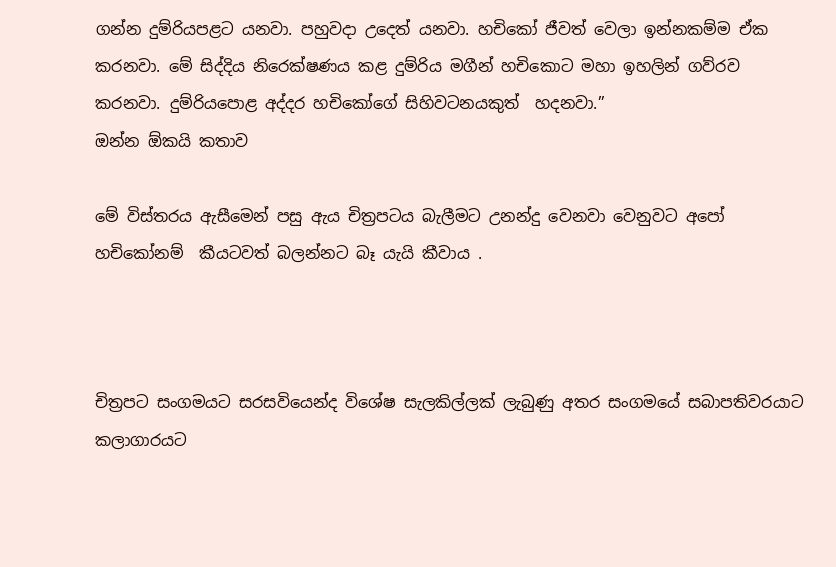ගන්න දුම්රියපළට යනවා. පහුවදා උදෙත් යනවා. හචිකෝ ජීවත් වෙලා ඉන්නකම්ම ඒක කරනවා. මේ සිද්දිය නිරෙක්ෂණය කළ දුම්රිය මගීන් හචිකොට මහා ඉහලින් ගව්රව කරනවා. දුම්රියපොළ අද්දර හචිකෝගේ සිහිවටනයකුත්  හදනවා.”
ඔන්න ඕකයි කතාව

මේ විස්තරය ඇසීමෙන් පසු ඇය චිත්‍රපටය බැලීමට උනන්දු වෙනවා වෙනුවට අපෝ හචිකෝනම්  කීයටවත් බලන්නට බෑ යැයි කීවාය .



චිත්‍රපට සංගමයට සරසවියෙන්ද විශේෂ සැලකිල්ලක් ලැබුණු අතර සංගමයේ සබාපතිවරයාට කලාගාරයට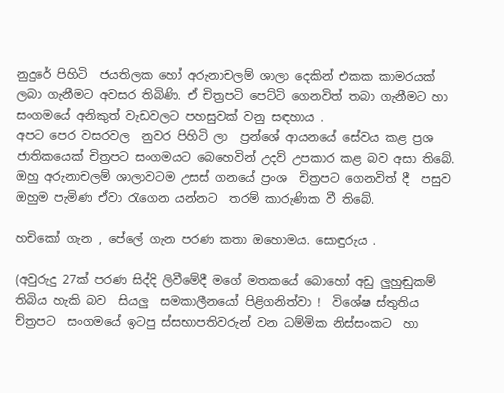නුදුරේ පිහිටි  ජයතිලක හෝ අරුනාචලම් ශාලා දෙකින් එකක කාමරයක් ලබා ගැනීමට අවසර තිබිණි. ඒ චිත්‍රපටි පෙට්ටි ගෙනවිත් තබා ගැනීමට හා සංගමයේ අනිකුත් වැඩවලට පහසුවක් වනු සඳහාය .
අපට පෙර වසරවල  නුවර පිහිටි ලා  ප්‍රන්ශේ ආයනයේ සේවය කළ ප්‍රශ ජාතිකයෙක් චිත්‍රපට සංගමයට බෙහෙවින් උදව් උපකාර කළ බව අසා තිබේ. ඔහු අරුනාචලම් ශාලාවටම උසස් ගනයේ ප්‍රංශ  චිත්‍රපට ගෙනවිත් දී  පසුව ඔහුම පැමිණ ඒවා රැගෙන යන්නට  තරම් කාරුණික වී තිබේ.

හචිකෝ ගැන , පේලේ ගැන පරණ කතා ඔහොමය. සොඳුරුය .

(අවුරුදු 27ක් පරණ සිද්දි ලිවීමේදී මගේ මතකයේ බොහෝ අඩු ලුහුඬුකම් තිබිය හැකි බව  සියලු  සමකාලීනයෝ පිළිගනිත්වා !  විශේෂ ස්තුතිය ච්ත්‍රපට  සංගමයේ ඉටපු ස්සභාපතිවරුන් වන ධම්මික නිස්සංකට  හා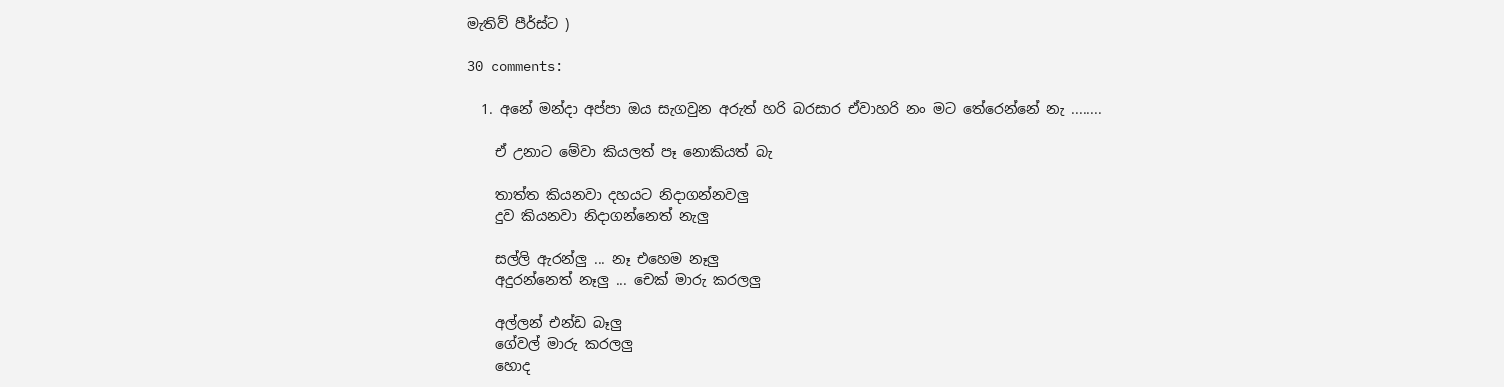මැතිව් පීර්ස්ට )

30 comments:

  1. අනේ මන්දා අප්පා ඔය සැගවුන අරුත් හරි බරසාර ඒවාහරි නං මට තේරෙන්නේ නැ ........

    ඒ උනාට මේවා කියලත් පෑ නොකියත් බැ

    තාත්ත කියනවා දහයට නිදාගන්නවලු
    දුව කියනවා නිදාගන්නෙත් නැලු

    සල්ලි ඇරන්ලු ... නෑ එහෙම නෑලු
    අදුරන්නෙත් නෑලු ... චෙක් මාරු කරලලු

    අල්ලන් එන්ඩ බෑලු
    ගේවල් මාරු කරලලු
    හොද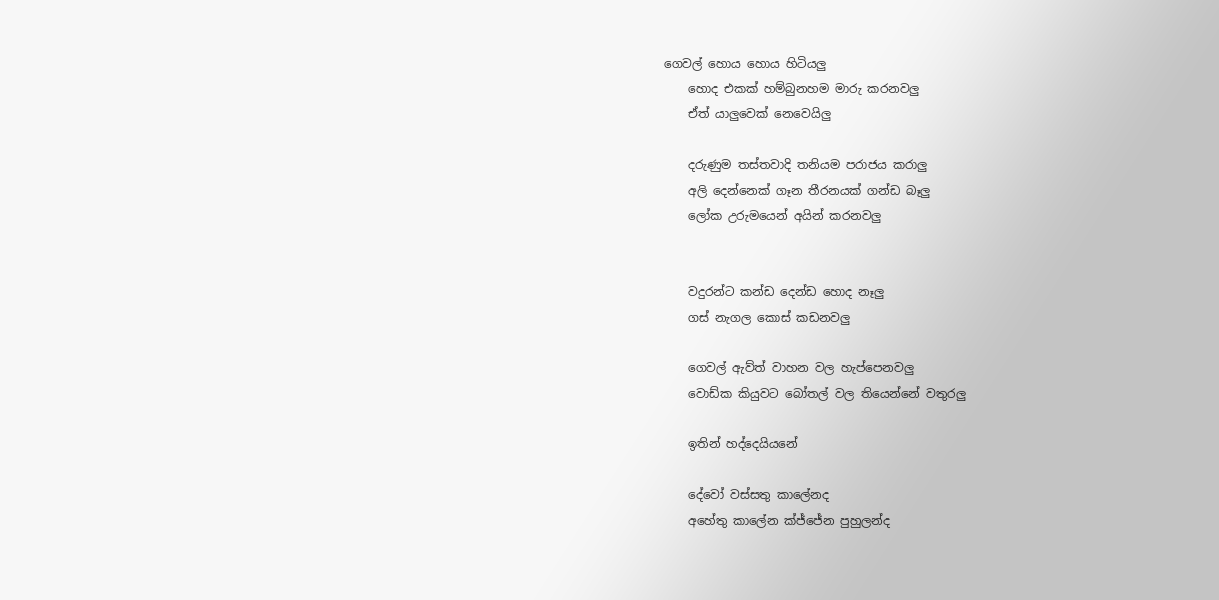ගෙවල් හොය හොය හිටියලු
    හොද එකක් හම්බුනහම මාරු කරනවලු
    ඒත් යාලුවෙක් නෙවෙයිලු

    දරුණුම තස්තවාදි තනියම පරාජය කරාලු
    අලි දෙන්නෙක් ගෑන තීරනයක් ගන්ඩ බෑලු
    ලෝක උරුමයෙන් අයින් කරනවලු


    වදුරන්ට කන්ඩ දෙන්ඩ හොද නෑලු
    ගස් නැගල කොස් කඩනවලු

    ගෙවල් ඇව්ත් වාහන වල හැප්පෙනවලු
    වොඩ්ක කියුවට බෝතල් වල තියෙන්නේ වතුරලු

    ඉතින් හද්දෙයියනේ

    දේවෝ වස්සතු කාලේනද
    අහේතු කාලේන ක්ජ්ජේන පුහුලන්ද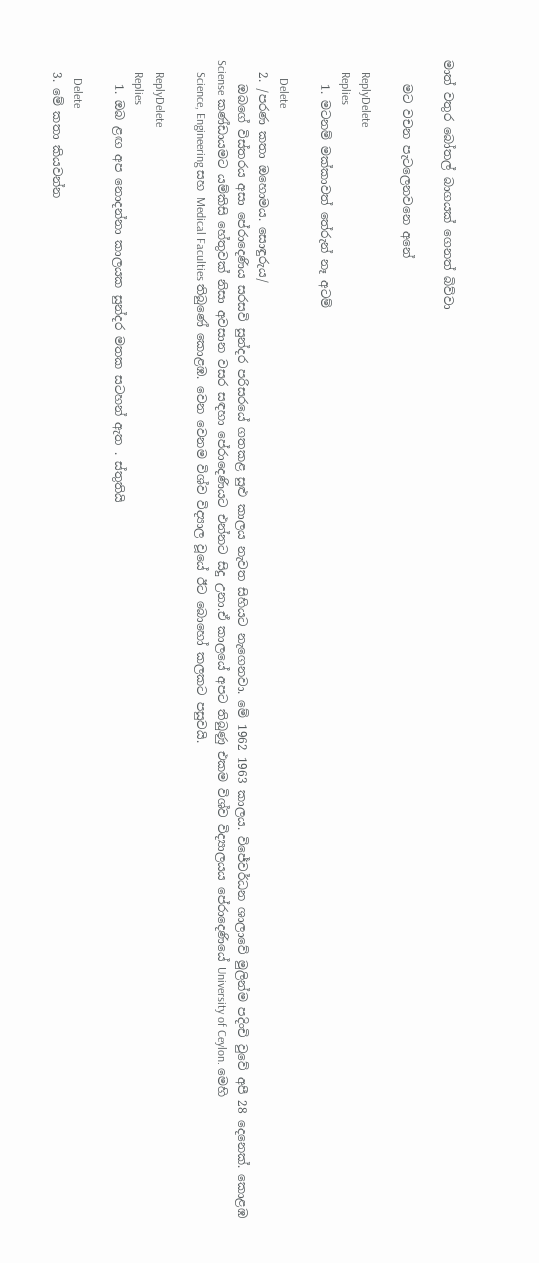මාත් වතුර බෝතල් බාගයක් ගෙනත් බිව්වා

    මට වචන පැටලෙනවනෙ අනේ

    ReplyDelete
    Replies
    1. මටනම් මක්කාවත් තේරුන් නෑ අටම්

      Delete
  2. /පරණ කතා ඔහොමය. සොඳුරුය/
    ඔබගේ විස්තරය අසා පේරාදෙණිය සරසවි සුන්දර පරිසරයේ ගතකළ සුළු කාලය නැවත සිහියට නැගෙනවා. මේ 1962 1963 කාලය. විජේවර්ධන ශාලාවේ මුලින්ම පදිංචි වුවේ අපී 28 දෙනෙක්. කොළඹ Sciense කණ්ඩායමට යම්කිසි හේතුවක් නිසා අවසාන වසර සඳහා පේරාදෙණියට එන්නට සිදු උනා.ඒ කාලයේ අපට තිබුණු එකම විශ්ව විද්‍යාලයය පේරාදෙණියේ University of Ceylon. මෙහි
    Science, Engineering සහ Medical Faculties තිබුණේ කොළඹ. වෙන වෙනම විශ්ව විද්‍යාල වූයේ ඊට බොහෝ කලකට පසුවයි.

    ReplyDelete
    Replies
    1. ඔබ ළඟ අප නොදන්නා කාලයක සුන්දර මතක සටහන් ඇත . ස්තුතියි

      Delete
  3. මේ කතා කියවන්න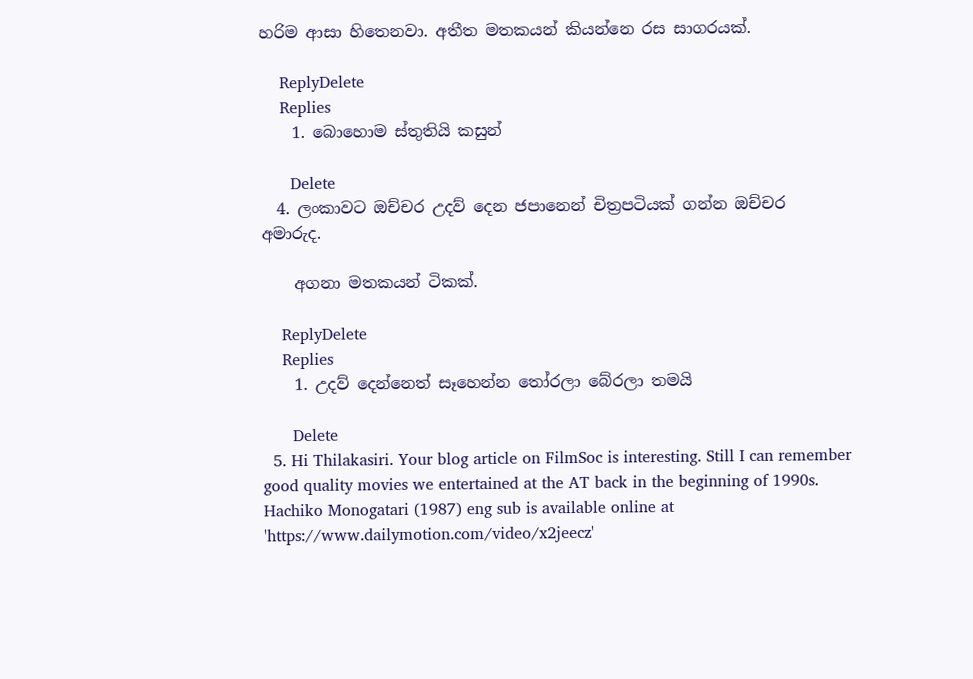හරිම ආසා හිතෙනවා. අතීත මතකයන් කියන්නෙ රස සාගරයක්.

    ReplyDelete
    Replies
    1. බොහොම ස්තුතියි කසුන්

      Delete
  4. ලංකාවට ඔච්චර උදව් දෙන ජපානෙන් චිත්‍රපටියක් ගන්න ඔච්චර අමාරුද.

    අගනා මතකයන් ටිකක්.

    ReplyDelete
    Replies
    1. උදව් දෙන්නෙත් සෑහෙන්න තෝරලා බේරලා තමයි

      Delete
  5. Hi Thilakasiri. Your blog article on FilmSoc is interesting. Still I can remember good quality movies we entertained at the AT back in the beginning of 1990s. Hachiko Monogatari (1987) eng sub is available online at 'https://www.dailymotion.com/video/x2jeecz'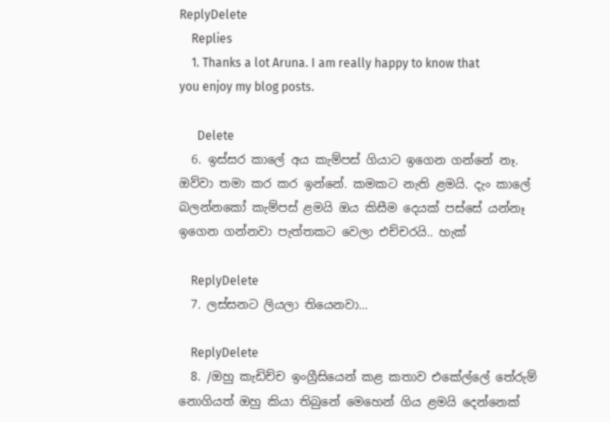ReplyDelete
    Replies
    1. Thanks a lot Aruna. I am really happy to know that you enjoy my blog posts.

      Delete
  6. ඉස්සර කාලේ අය කැම්පස් ගියාට ඉගෙන ගන්නේ නෑ. ඔව්වා තමා කර කර ඉන්නේ. කමකට නැති ළමයි. දැං කාලේ බලන්නකෝ කැම්පස් ළමයි ඔය කිසීම දෙයක් පස්සේ යන්නෑ ඉගෙන ගන්නවා පැත්තකට වෙලා එච්චරයි.. හැක්

    ReplyDelete
  7. ලස්සනට ලියලා තියෙනවා...

    ReplyDelete
  8. /ඔහු කැඩිච්ච ඉංග්‍රීසියෙන් කළ කතාව එකේල්ලේ තේරුම් නොගියත් ඔහු කියා තිබුනේ මෙහෙන් ගිය ළමයි දෙන්නෙක්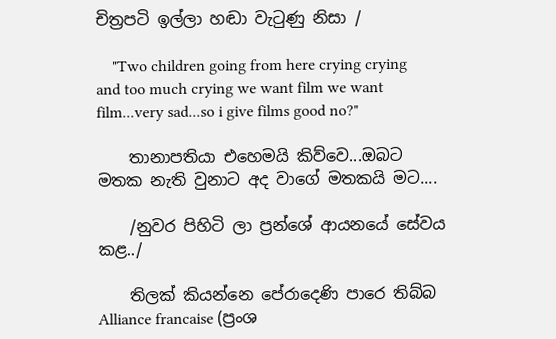චිත්‍රපටි ඉල්ලා හඬා වැටුණු නිසා /

    "Two children going from here crying crying and too much crying we want film we want film...very sad...so i give films good no?"

    තානාපතියා එහෙමයි කිව්වෙ...ඔබට මතක නැති වුනාට අද වාගේ මතකයි මට....

    /නුවර පිහිටි ලා ප්‍රන්ශේ ආයනයේ සේවය කළ../

    තිලක් කියන්නෙ පේරාදෙණි පාරෙ තිබ්බ Alliance francaise (ප්‍රංශ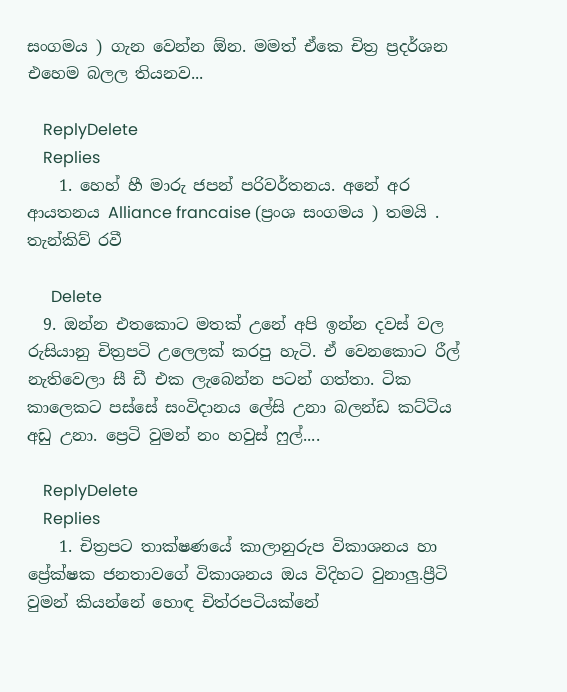සංගමය ) ගැන වෙන්න ඕන. මමත් ඒකෙ චිත්‍ර ප්‍රදර්ශන එහෙම බලල තියනව...

    ReplyDelete
    Replies
    1. හෙහ් හී මාරු ජපන් පරිවර්තනය. අනේ අර ආයතනය Alliance francaise (ප්‍රංශ සංගමය ) තමයි . තැන්කිව් රවී

      Delete
  9. ඔන්න එතකොට මතක් උනේ අපි ඉන්න දවස් වල රුසියානු චිත්‍රපටි උලෙලක් කරපු හැටි. ඒ වෙනකොට රීල් නැතිවෙලා සී ඩී එක ලැබෙන්න පටන් ගත්තා. ටික කාලෙකට පස්සේ සංවිදානය ලේසි උනා බලන්ඩ කට්ටිය අඩු උනා. ප්‍රෙටි වුමන් නං හවුස් ෆුල්....

    ReplyDelete
    Replies
    1. චිත්‍රපට තාක්ෂණයේ කාලානුරුප විකාශනය හා ප්‍රේක්ෂක ජනතාවගේ විකාශනය ඔය විදිහට වුනාලු.ප්‍රීටි වුමන් කියන්නේ හොඳ චිත්රපටියක්නේ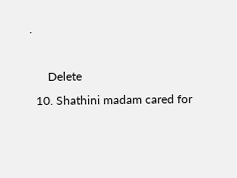.

      Delete
  10. Shathini madam cared for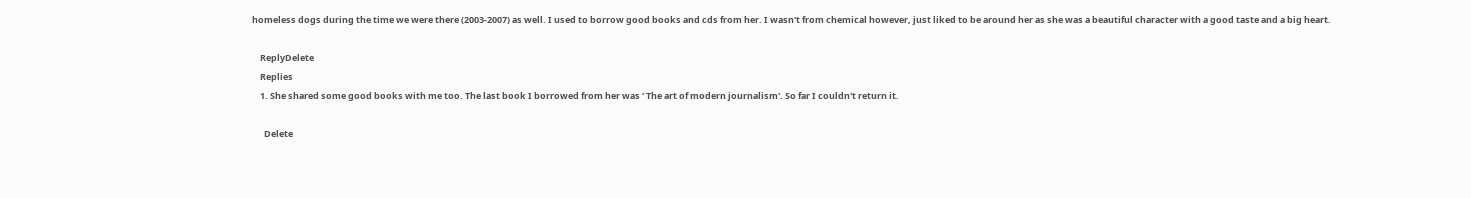homeless dogs during the time we were there (2003-2007) as well. I used to borrow good books and cds from her. I wasn't from chemical however, just liked to be around her as she was a beautiful character with a good taste and a big heart.

    ReplyDelete
    Replies
    1. She shared some good books with me too. The last book I borrowed from her was ' The art of modern journalism'. So far I couldn't return it.

      Delete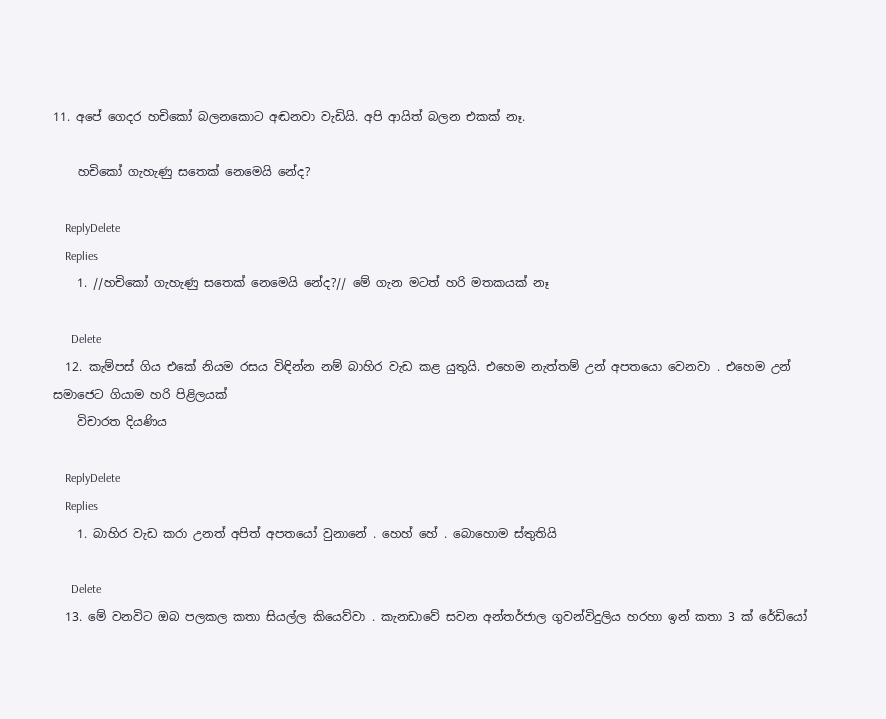11. අපේ ගෙදර හචිකෝ බලනකොට අඬනවා වැඩියි. අපි ආයිත් බලන එකක් නෑ.

    හචිකෝ ගැහැණු සතෙක් නෙමෙයි නේද?

    ReplyDelete
    Replies
    1. //හචිකෝ ගැහැණු සතෙක් නෙමෙයි නේද?// මේ ගැන මටත් හරි මතකයක් නෑ

      Delete
  12. කැම්පස් ගිය එකේ නියම රසය විඳින්න නම් බාහිර වැඩ කළ යුතුයි. එහෙම නැත්තම් උන් අපතයො වෙනවා . එහෙම උන් සමාජෙට ගියාම හරි පිළිලයක්
    විචාරත දියණිය

    ReplyDelete
    Replies
    1. බාහිර වැඩ කරා උනත් අපිත් අපතයෝ වුනානේ . හෙහ් හේ . බොහොම ස්තුතියි

      Delete
  13. මේ වනවිට ඔබ පලකල කතා සියල්ල කියෙව්වා . කැනඩාවේ සවන අන්තර්ජාල ගුවන්විදුලිය හරහා ඉන් කතා 3 ක් රේඩියෝ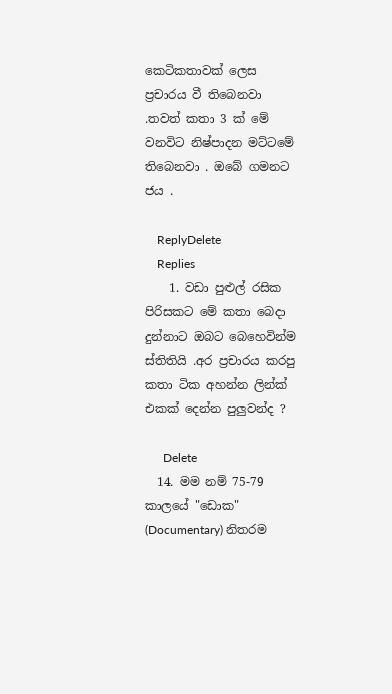කෙටිකතාවක් ලෙස ප්‍රචාරය වී තිබෙනවා .තවත් කතා 3 ක් මේ වනවිට නිෂ්පාදන මට්ටමේ තිබෙනවා . ඔබේ ගමනට ජය .

    ReplyDelete
    Replies
    1. වඩා පුළුල් රසික පිරිසකට මේ කතා බෙදා දුන්නාට ඔබට බෙහෙවින්ම ස්තිතියි .අර ප්‍රචාරය කරපු කතා ටික අහන්න ලින්ක් එකක් දෙන්න පුලුවන්ද ?

      Delete
  14. මම නම් 75-79 කාලයේ "ඩොක" (Documentary) නිතරම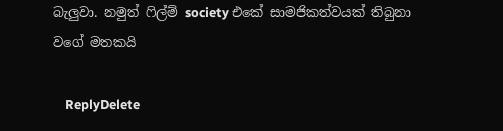බැලුවා. නමුත් ෆිල්ම් society එකේ සාමජිකත්වයක් තිබුනා වගේ මතකයි

    ReplyDelete